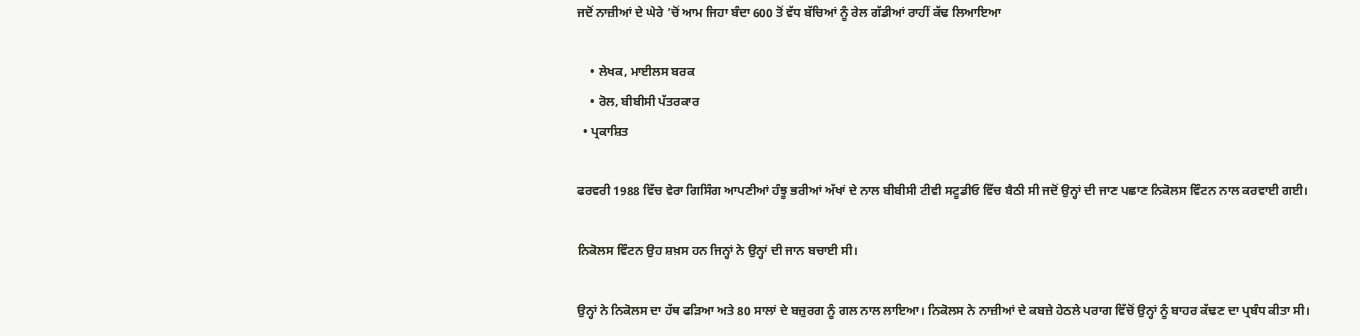ਜਦੋਂ ਨਾਜ਼ੀਆਂ ਦੇ ਘੇਰੇ ’ਚੋਂ ਆਮ ਜਿਹਾ ਬੰਦਾ 600 ਤੋਂ ਵੱਧ ਬੱਚਿਆਂ ਨੂੰ ਰੇਲ ਗੱਡੀਆਂ ਰਾਹੀਂ ਕੱਢ ਲਿਆਇਆ

    • ਲੇਖਕ, ਮਾਈਲਸ ਬਰਕ
    • ਰੋਲ, ਬੀਬੀਸੀ ਪੱਤਰਕਾਰ
  • ਪ੍ਰਕਾਸ਼ਿਤ

ਫਰਵਰੀ 1988 ਵਿੱਚ ਵੇਰਾ ਗਿਸਿੰਗ ਆਪਣੀਆਂ ਹੰਝੂ ਭਰੀਆਂ ਅੱਖਾਂ ਦੇ ਨਾਲ ਬੀਬੀਸੀ ਟੀਵੀ ਸਟੂਡੀਓ ਵਿੱਚ ਬੈਠੀ ਸੀ ਜਦੋਂ ਉਨ੍ਹਾਂ ਦੀ ਜਾਣ ਪਛਾਣ ਨਿਕੋਲਸ ਵਿੰਟਨ ਨਾਲ ਕਰਵਾਈ ਗਈ।

ਨਿਕੋਲਸ ਵਿੰਟਨ ਉਹ ਸ਼ਖ਼ਸ ਹਨ ਜਿਨ੍ਹਾਂ ਨੇ ਉਨ੍ਹਾਂ ਦੀ ਜਾਨ ਬਚਾਈ ਸੀ।

ਉਨ੍ਹਾਂ ਨੇ ਨਿਕੋਲਸ ਦਾ ਹੱਥ ਫੜਿਆ ਅਤੇ 80 ਸਾਲਾਂ ਦੇ ਬਜ਼ੁਰਗ ਨੂੰ ਗਲ ਨਾਲ ਲਾਇਆ। ਨਿਕੋਲਸ ਨੇ ਨਾਜ਼ੀਆਂ ਦੇ ਕਬਜ਼ੇ ਹੇਠਲੇ ਪਰਾਗ ਵਿੱਚੋਂ ਉਨ੍ਹਾਂ ਨੂੰ ਬਾਹਰ ਕੱਢਣ ਦਾ ਪ੍ਰਬੰਧ ਕੀਤਾ ਸੀ।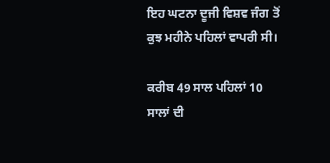ਇਹ ਘਟਨਾ ਦੂਜੀ ਵਿਸ਼ਵ ਜੰਗ ਤੋਂ ਕੁਝ ਮਹੀਨੇ ਪਹਿਲਾਂ ਵਾਪਰੀ ਸੀ।

ਕਰੀਬ 49 ਸਾਲ ਪਹਿਲਾਂ 10 ਸਾਲਾਂ ਦੀ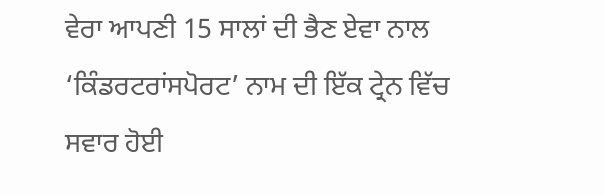ਵੇਰਾ ਆਪਣੀ 15 ਸਾਲਾਂ ਦੀ ਭੈਣ ਏਵਾ ਨਾਲ ‘ਕਿੰਡਰਟਰਾਂਸਪੋਰਟ’ ਨਾਮ ਦੀ ਇੱਕ ਟ੍ਰੇਨ ਵਿੱਚ ਸਵਾਰ ਹੋਈ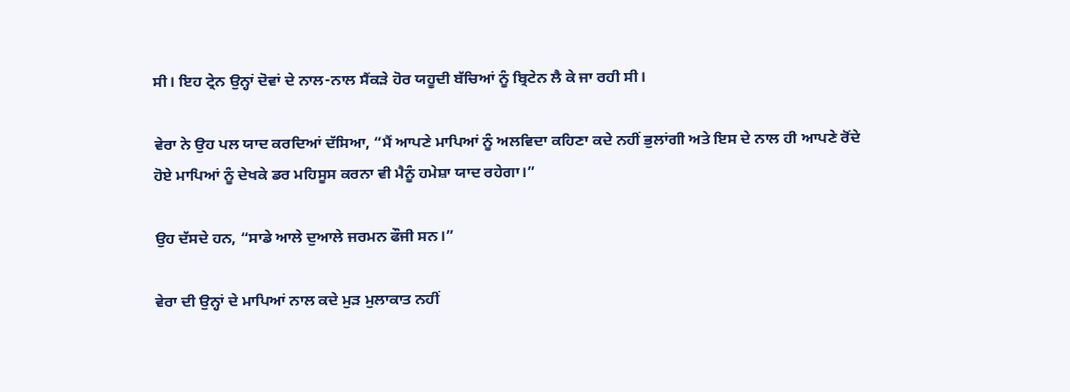ਸੀ। ਇਹ ਟ੍ਰੇਨ ਉਨ੍ਹਾਂ ਦੋਵਾਂ ਦੇ ਨਾਲ-ਨਾਲ ਸੈਂਕੜੇ ਹੋਰ ਯਹੂਦੀ ਬੱਚਿਆਂ ਨੂੰ ਬ੍ਰਿਟੇਨ ਲੈ ਕੇ ਜਾ ਰਹੀ ਸੀ।

ਵੇਰਾ ਨੇ ਉਹ ਪਲ ਯਾਦ ਕਰਦਿਆਂ ਦੱਸਿਆ, “ਮੈਂ ਆਪਣੇ ਮਾਪਿਆਂ ਨੂੰ ਅਲਵਿਦਾ ਕਹਿਣਾ ਕਦੇ ਨਹੀਂ ਭੁਲਾਂਗੀ ਅਤੇ ਇਸ ਦੇ ਨਾਲ ਹੀ ਆਪਣੇ ਰੋਂਦੇ ਹੋਏ ਮਾਪਿਆਂ ਨੂੰ ਦੇਖਕੇ ਡਰ ਮਹਿਸੂਸ ਕਰਨਾ ਵੀ ਮੈਨੂੰ ਹਮੇਸ਼ਾ ਯਾਦ ਰਹੇਗਾ।”

ਉਹ ਦੱਸਦੇ ਹਨ, “ਸਾਡੇ ਆਲੇ ਦੁਆਲੇ ਜਰਮਨ ਫੌਜੀ ਸਨ।”

ਵੇਰਾ ਦੀ ਉਨ੍ਹਾਂ ਦੇ ਮਾਪਿਆਂ ਨਾਲ ਕਦੇ ਮੁੜ ਮੁਲਾਕਾਤ ਨਹੀਂ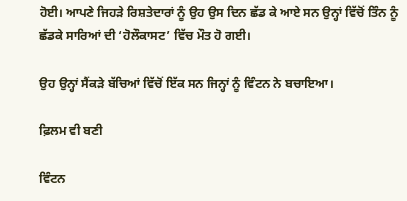ਹੋਈ। ਆਪਣੇ ਜਿਹੜੇ ਰਿਸ਼ਤੇਦਾਰਾਂ ਨੂੰ ਉਹ ਉਸ ਦਿਨ ਛੱਡ ਕੇ ਆਏ ਸਨ ਉਨ੍ਹਾਂ ਵਿੱਚੋਂ ਤਿੰਨ ਨੂੰ ਛੱਡਕੇ ਸਾਰਿਆਂ ਦੀ ‘ਹੋਲੌਕਾਸਟ’ ਵਿੱਚ ਮੌਤ ਹੋ ਗਈ।

ਉਹ ਉਨ੍ਹਾਂ ਸੈਂਕੜੇ ਬੱਚਿਆਂ ਵਿੱਚੋਂ ਇੱਕ ਸਨ ਜਿਨ੍ਹਾਂ ਨੂੰ ਵਿੰਟਨ ਨੇ ਬਚਾਇਆ।

ਫ਼ਿਲਮ ਵੀ ਬਣੀ

ਵਿੰਟਨ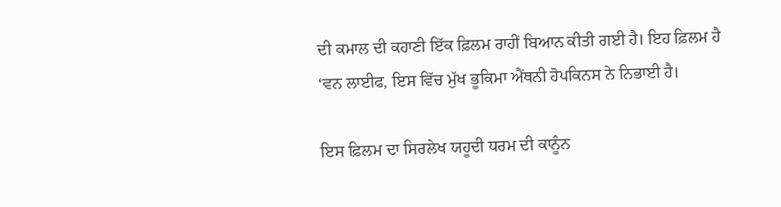ਦੀ ਕਮਾਲ ਦੀ ਕਹਾਣੀ ਇੱਕ ਫ਼ਿਲਮ ਰਾਹੀਂ ਬਿਆਨ ਕੀਤੀ ਗਈ ਹੈ। ਇਹ ਫ਼ਿਲਮ ਹੈ ‘ਵਨ ਲਾਈਫ, ਇਸ ਵਿੱਚ ਮੁੱਖ ਭੂਕਿਮਾ ਐਂਥਨੀ ਹੋਪਕਿਨਸ ਨੇ ਨਿਭਾਈ ਹੈ।

ਇਸ ਫ਼ਿਲਮ ਦਾ ਸਿਰਲੇਖ ਯਹੂਦੀ ਧਰਮ ਦੀ ਕਾਨੂੰਨ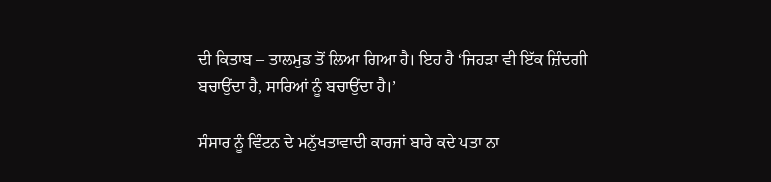ਦੀ ਕਿਤਾਬ – ਤਾਲਮੁਡ ਤੋਂ ਲਿਆ ਗਿਆ ਹੈ। ਇਹ ਹੈ ‘ਜਿਹੜਾ ਵੀ ਇੱਕ ਜ਼ਿੰਦਗੀ ਬਚਾਉਂਦਾ ਹੈ, ਸਾਰਿਆਂ ਨੂੰ ਬਚਾਉਂਦਾ ਹੈ।’

ਸੰਸਾਰ ਨੂੰ ਵਿੰਟਨ ਦੇ ਮਨੁੱਖਤਾਵਾਦੀ ਕਾਰਜਾਂ ਬਾਰੇ ਕਦੇ ਪਤਾ ਨਾ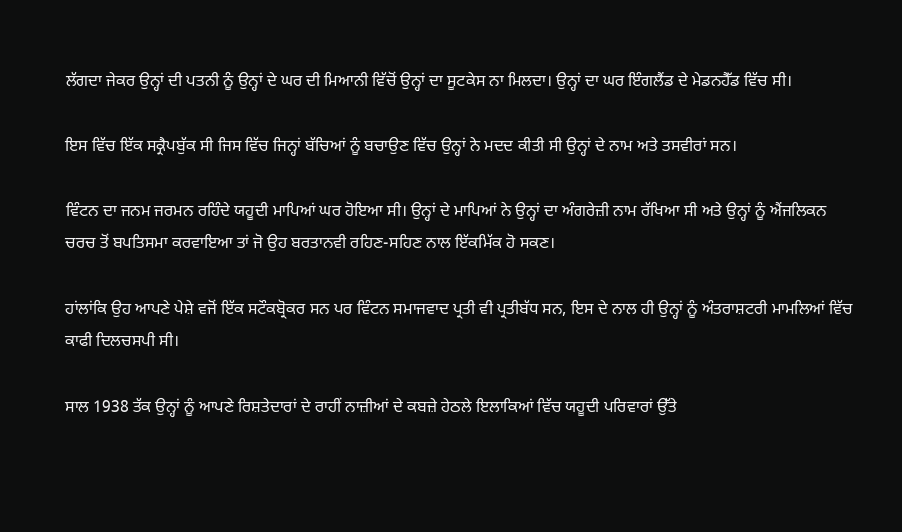ਲੱਗਦਾ ਜੇਕਰ ਉਨ੍ਹਾਂ ਦੀ ਪਤਨੀ ਨੂੰ ਉਨ੍ਹਾਂ ਦੇ ਘਰ ਦੀ ਮਿਆਨੀ ਵਿੱਚੋਂ ਉਨ੍ਹਾਂ ਦਾ ਸੂਟਕੇਸ ਨਾ ਮਿਲਦਾ। ਉਨ੍ਹਾਂ ਦਾ ਘਰ ਇੰਗਲੈਂਡ ਦੇ ਮੇਡਨਹੈੱਡ ਵਿੱਚ ਸੀ।

ਇਸ ਵਿੱਚ ਇੱਕ ਸਕ੍ਰੈਪਬੁੱਕ ਸੀ ਜਿਸ ਵਿੱਚ ਜਿਨ੍ਹਾਂ ਬੱਚਿਆਂ ਨੂੰ ਬਚਾਉਣ ਵਿੱਚ ਉਨ੍ਹਾਂ ਨੇ ਮਦਦ ਕੀਤੀ ਸੀ ਉਨ੍ਹਾਂ ਦੇ ਨਾਮ ਅਤੇ ਤਸਵੀਰਾਂ ਸਨ।

ਵਿੰਟਨ ਦਾ ਜਨਮ ਜਰਮਨ ਰਹਿੰਦੇ ਯਹੂਦੀ ਮਾਪਿਆਂ ਘਰ ਹੋਇਆ ਸੀ। ਉਨ੍ਹਾਂ ਦੇ ਮਾਪਿਆਂ ਨੇ ਉਨ੍ਹਾਂ ਦਾ ਅੰਗਰੇਜ਼ੀ ਨਾਮ ਰੱਖਿਆ ਸੀ ਅਤੇ ਉਨ੍ਹਾਂ ਨੂੰ ਐਂਜਲਿਕਨ ਚਰਚ ਤੋਂ ਬਪਤਿਸਮਾ ਕਰਵਾਇਆ ਤਾਂ ਜੋ ਉਹ ਬਰਤਾਨਵੀ ਰਹਿਣ-ਸਹਿਣ ਨਾਲ ਇੱਕਮਿੱਕ ਹੋ ਸਕਣ।

ਹਾਂਲਾਂਕਿ ਉਹ ਆਪਣੇ ਪੇਸ਼ੇ ਵਜੋਂ ਇੱਕ ਸਟੌਕਬ੍ਰੋਕਰ ਸਨ ਪਰ ਵਿੰਟਨ ਸਮਾਜਵਾਦ ਪ੍ਰਤੀ ਵੀ ਪ੍ਰਤੀਬੱਧ ਸਨ, ਇਸ ਦੇ ਨਾਲ ਹੀ ਉਨ੍ਹਾਂ ਨੂੰ ਅੰਤਰਾਸ਼ਟਰੀ ਮਾਮਲਿਆਂ ਵਿੱਚ ਕਾਫੀ ਦਿਲਚਸਪੀ ਸੀ।

ਸਾਲ 1938 ਤੱਕ ਉਨ੍ਹਾਂ ਨੂੰ ਆਪਣੇ ਰਿਸ਼ਤੇਦਾਰਾਂ ਦੇ ਰਾਹੀਂ ਨਾਜ਼ੀਆਂ ਦੇ ਕਬਜ਼ੇ ਹੇਠਲੇ ਇਲਾਕਿਆਂ ਵਿੱਚ ਯਹੂਦੀ ਪਰਿਵਾਰਾਂ ਉੱਤੇ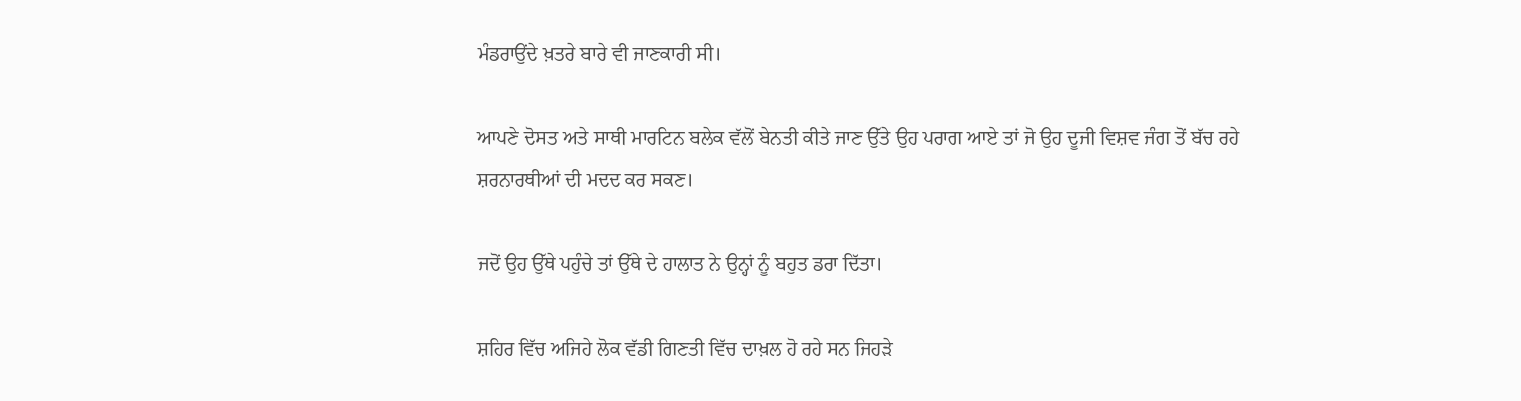ਮੰਡਰਾਉਂਦੇ ਖ਼ਤਰੇ ਬਾਰੇ ਵੀ ਜਾਣਕਾਰੀ ਸੀ।

ਆਪਣੇ ਦੋਸਤ ਅਤੇ ਸਾਥੀ ਮਾਰਟਿਨ ਬਲੇਕ ਵੱਲੋਂ ਬੇਨਤੀ ਕੀਤੇ ਜਾਣ ਉੱਤੇ ਉਹ ਪਰਾਗ ਆਏ ਤਾਂ ਜੋ ਉਹ ਦੂਜੀ ਵਿਸ਼ਵ ਜੰਗ ਤੋਂ ਬੱਚ ਰਹੇ ਸ਼ਰਨਾਰਥੀਆਂ ਦੀ ਮਦਦ ਕਰ ਸਕਣ।

ਜਦੋਂ ਉਹ ਉੱਥੇ ਪਹੁੰਚੇ ਤਾਂ ਉੱਥੇ ਦੇ ਹਾਲਾਤ ਨੇ ਉਨ੍ਹਾਂ ਨੂੰ ਬਹੁਤ ਡਰਾ ਦਿੱਤਾ।

ਸ਼ਹਿਰ ਵਿੱਚ ਅਜਿਹੇ ਲੋਕ ਵੱਡੀ ਗਿਣਤੀ ਵਿੱਚ ਦਾਖ਼ਲ ਹੋ ਰਹੇ ਸਨ ਜਿਹੜੇ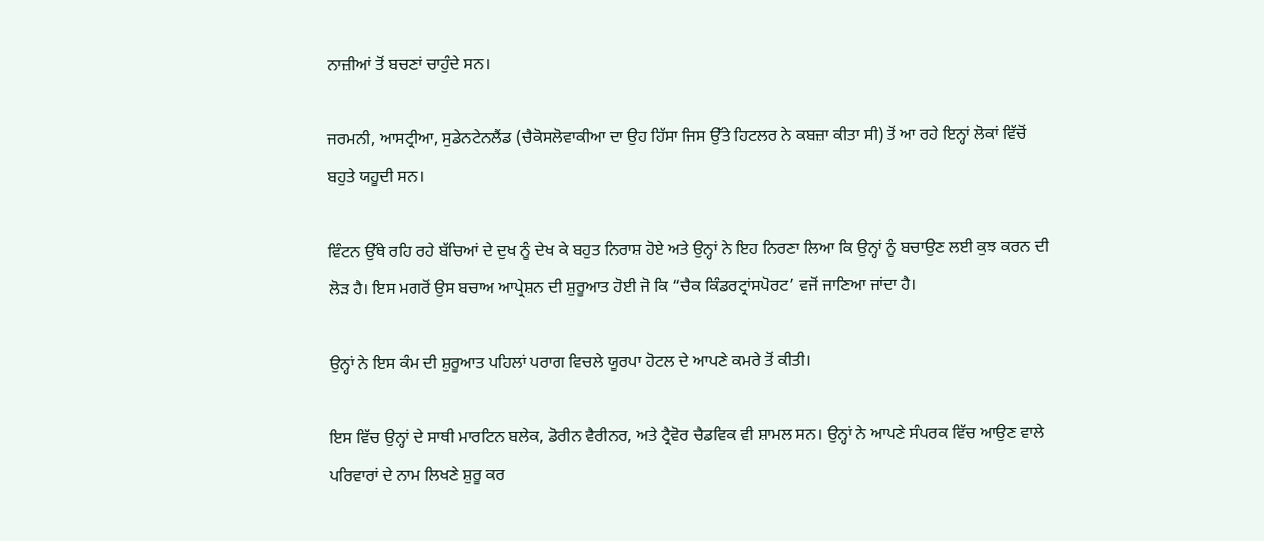ਨਾਜ਼ੀਆਂ ਤੋਂ ਬਚਣਾਂ ਚਾਹੁੰਦੇ ਸਨ।

ਜਰਮਨੀ, ਆਸਟ੍ਰੀਆ, ਸੁਡੇਨਟੇਨਲੈਂਡ (ਚੈਕੋਸਲੋਵਾਕੀਆ ਦਾ ਉਹ ਹਿੱਸਾ ਜਿਸ ਉੱਤੇ ਹਿਟਲਰ ਨੇ ਕਬਜ਼ਾ ਕੀਤਾ ਸੀ) ਤੋਂ ਆ ਰਹੇ ਇਨ੍ਹਾਂ ਲੋਕਾਂ ਵਿੱਚੋਂ ਬਹੁਤੇ ਯਹੂਦੀ ਸਨ।

ਵਿੰਟਨ ਉੱਥੇ ਰਹਿ ਰਹੇ ਬੱਚਿਆਂ ਦੇ ਦੁਖ ਨੂੰ ਦੇਖ ਕੇ ਬਹੁਤ ਨਿਰਾਸ਼ ਹੋਏ ਅਤੇ ਉਨ੍ਹਾਂ ਨੇ ਇਹ ਨਿਰਣਾ ਲਿਆ ਕਿ ਉਨ੍ਹਾਂ ਨੂੰ ਬਚਾਉਣ ਲਈ ਕੁਝ ਕਰਨ ਦੀ ਲੋੜ ਹੈ। ਇਸ ਮਗਰੋਂ ਉਸ ਬਚਾਅ ਆਪ੍ਰੇਸ਼ਨ ਦੀ ਸ਼ੁਰੂਆਤ ਹੋਈ ਜੋ ਕਿ “ਚੈਕ ਕਿੰਡਰਟ੍ਰਾਂਸਪੋਰਟ’ ਵਜੋਂ ਜਾਣਿਆ ਜਾਂਦਾ ਹੈ।

ਉਨ੍ਹਾਂ ਨੇ ਇਸ ਕੰਮ ਦੀ ਸ਼ੁਰੂਆਤ ਪਹਿਲਾਂ ਪਰਾਗ ਵਿਚਲੇ ਯੂਰਪਾ ਹੋਟਲ ਦੇ ਆਪਣੇ ਕਮਰੇ ਤੋਂ ਕੀਤੀ।

ਇਸ ਵਿੱਚ ਉਨ੍ਹਾਂ ਦੇ ਸਾਥੀ ਮਾਰਟਿਨ ਬਲੇਕ, ਡੋਰੀਨ ਵੈਰੀਨਰ, ਅਤੇ ਟ੍ਰੈਵੋਰ ਚੈਡਵਿਕ ਵੀ ਸ਼ਾਮਲ ਸਨ। ਉਨ੍ਹਾਂ ਨੇ ਆਪਣੇ ਸੰਪਰਕ ਵਿੱਚ ਆਉਣ ਵਾਲੇ ਪਰਿਵਾਰਾਂ ਦੇ ਨਾਮ ਲਿਖਣੇ ਸ਼ੁਰੂ ਕਰ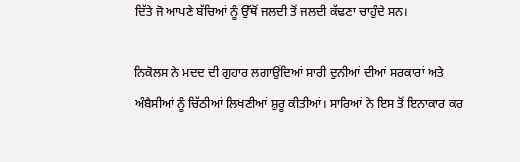ਦਿੱਤੇ ਜੋ ਆਪਣੇ ਬੱਚਿਆਂ ਨੂੰ ਉੱਥੋਂ ਜਲਦੀ ਤੋਂ ਜਲਦੀ ਕੱਢਣਾ ਚਾਹੁੰਦੇ ਸਨ।

ਨਿਕੋਲਸ ਨੇ ਮਦਦ ਦੀ ਗੁਹਾਰ ਲਗਾਉਂਦਿਆਂ ਸਾਰੀ ਦੁਨੀਆਂ ਦੀਆਂ ਸਰਕਾਰਾਂ ਅਤੇ ਅੰਬੈਸੀਆਂ ਨੂੰ ਚਿੱਠੀਆਂ ਲਿਖਣੀਆਂ ਸ਼ੁਰੂ ਕੀਤੀਆਂ। ਸਾਰਿਆਂ ਨੇ ਇਸ ਤੋਂ ਇਨਾਕਾਰ ਕਰ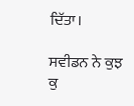ਦਿੱਤਾ।

ਸਵੀਡਨ ਨੇ ਕੁਝ ਕੁ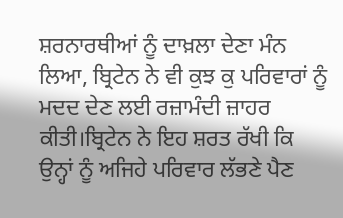ਸ਼ਰਨਾਰਥੀਆਂ ਨੂੰ ਦਾਖ਼ਲਾ ਦੇਣਾ ਮੰਨ ਲਿਆ, ਬ੍ਰਿਟੇਨ ਨੇ ਵੀ ਕੁਝ ਕੁ ਪਰਿਵਾਰਾਂ ਨੂੰ ਮਦਦ ਦੇਣ ਲਈ ਰਜ਼ਾਮੰਦੀ ਜ਼ਾਹਰ ਕੀਤੀ।ਬ੍ਰਿਟੇਨ ਨੇ ਇਹ ਸ਼ਰਤ ਰੱਖੀ ਕਿ ਉਨ੍ਹਾਂ ਨੂੰ ਅਜਿਹੇ ਪਰਿਵਾਰ ਲੱਭਣੇ ਪੈਣ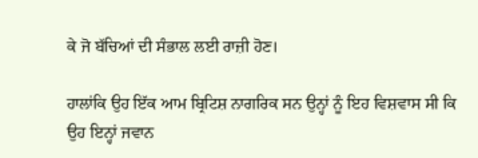ਕੇ ਜੋ ਬੱਚਿਆਂ ਦੀ ਸੰਭਾਲ ਲਈ ਰਾਜ਼ੀ ਹੋਣ।

ਹਾਲਾਂਕਿ ਉਹ ਇੱਕ ਆਮ ਬ੍ਰਿਟਿਸ਼ ਨਾਗਰਿਕ ਸਨ ਉਨ੍ਹਾਂ ਨੂੰ ਇਹ ਵਿਸ਼ਵਾਸ ਸੀ ਕਿ ਉਹ ਇਨ੍ਹਾਂ ਜਵਾਨ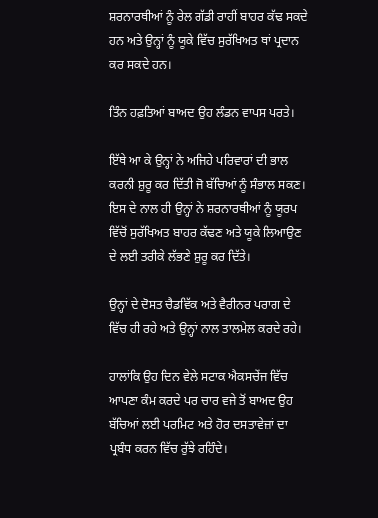ਸ਼ਰਨਾਰਥੀਆਂ ਨੂੰ ਰੇਲ ਗੱਡੀ ਰਾਹੀਂ ਬਾਹਰ ਕੱਢ ਸਕਦੇ ਹਨ ਅਤੇ ਉਨ੍ਹਾਂ ਨੂੰ ਯੂਕੇ ਵਿੱਚ ਸੁਰੱਖਿਅਤ ਥਾਂ ਪ੍ਰਦਾਨ ਕਰ ਸਕਦੇ ਹਨ।

ਤਿੰਨ ਹਫ਼ਤਿਆਂ ਬਾਅਦ ਉਹ ਲੰਡਨ ਵਾਪਸ ਪਰਤੇ।

ਇੱਥੇ ਆ ਕੇ ਉਨ੍ਹਾਂ ਨੇ ਅਜਿਹੇ ਪਰਿਵਾਰਾਂ ਦੀ ਭਾਲ ਕਰਨੀ ਸ਼ੁਰੂ ਕਰ ਦਿੱਤੀ ਜੋ ਬੱਚਿਆਂ ਨੂੰ ਸੰਭਾਲ ਸਕਣ। ਇਸ ਦੇ ਨਾਲ ਹੀ ਉਨ੍ਹਾਂ ਨੇ ਸ਼ਰਨਾਰਥੀਆਂ ਨੂੰ ਯੂਰਪ ਵਿੱਚੋਂ ਸੁਰੱਖਿਅਤ ਬਾਹਰ ਕੱਢਣ ਅਤੇ ਯੂਕੇ ਲਿਆਉਣ ਦੇ ਲਈ ਤਰੀਕੇ ਲੱਭਣੇ ਸ਼ੁਰੂ ਕਰ ਦਿੱਤੇ।

ਉਨ੍ਹਾਂ ਦੇ ਦੋਸਤ ਚੈਡਵਿੱਕ ਅਤੇ ਵੈਰੀਨਰ ਪਰਾਗ ਦੇ ਵਿੱਚ ਹੀ ਰਹੇ ਅਤੇ ਉਨ੍ਹਾਂ ਨਾਲ ਤਾਲਮੇਲ ਕਰਦੇ ਰਹੇ।

ਹਾਲਾਂਕਿ ਉਹ ਦਿਨ ਵੇਲੇ ਸਟਾਕ ਐਕਸਚੇਂਜ ਵਿੱਚ ਆਪਣਾ ਕੰਮ ਕਰਦੇ ਪਰ ਚਾਰ ਵਜੇ ਤੋਂ ਬਾਅਦ ਉਹ ਬੱਚਿਆਂ ਲਈ ਪਰਮਿਟ ਅਤੇ ਹੋਰ ਦਸਤਾਵੇਜ਼ਾਂ ਦਾ ਪ੍ਰਬੰਧ ਕਰਨ ਵਿੱਚ ਰੁੱਝੇ ਰਹਿੰਦੇ।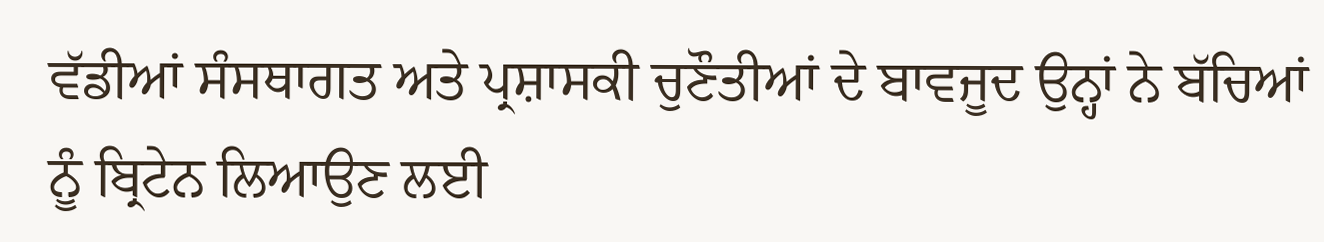ਵੱਡੀਆਂ ਸੰਸਥਾਗਤ ਅਤੇ ਪ੍ਰਸ਼ਾਸਕੀ ਚੁਣੌਤੀਆਂ ਦੇ ਬਾਵਜੂਦ ਉਨ੍ਹਾਂ ਨੇ ਬੱਚਿਆਂ ਨੂੰ ਬ੍ਰਿਟੇਨ ਲਿਆਉਣ ਲਈ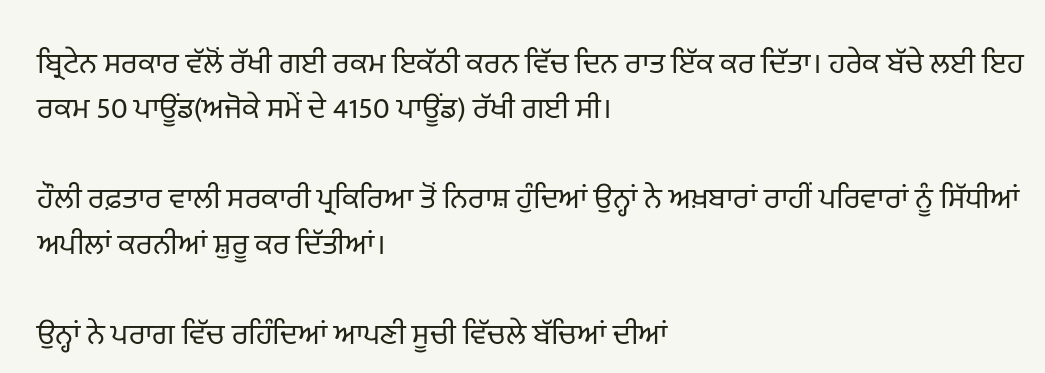ਬ੍ਰਿਟੇਨ ਸਰਕਾਰ ਵੱਲੋਂ ਰੱਖੀ ਗਈ ਰਕਮ ਇਕੱਠੀ ਕਰਨ ਵਿੱਚ ਦਿਨ ਰਾਤ ਇੱਕ ਕਰ ਦਿੱਤਾ। ਹਰੇਕ ਬੱਚੇ ਲਈ ਇਹ ਰਕਮ 50 ਪਾਊਂਡ(ਅਜੋਕੇ ਸਮੇਂ ਦੇ 4150 ਪਾਊਂਡ) ਰੱਖੀ ਗਈ ਸੀ।

ਹੌਲੀ ਰਫ਼ਤਾਰ ਵਾਲੀ ਸਰਕਾਰੀ ਪ੍ਰਕਿਰਿਆ ਤੋਂ ਨਿਰਾਸ਼ ਹੁੰਦਿਆਂ ਉਨ੍ਹਾਂ ਨੇ ਅਖ਼ਬਾਰਾਂ ਰਾਹੀਂ ਪਰਿਵਾਰਾਂ ਨੂੰ ਸਿੱਧੀਆਂ ਅਪੀਲਾਂ ਕਰਨੀਆਂ ਸ਼ੁਰੂ ਕਰ ਦਿੱਤੀਆਂ।

ਉਨ੍ਹਾਂ ਨੇ ਪਰਾਗ ਵਿੱਚ ਰਹਿੰਦਿਆਂ ਆਪਣੀ ਸੂਚੀ ਵਿੱਚਲੇ ਬੱਚਿਆਂ ਦੀਆਂ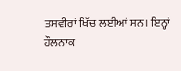ਤਸਵੀਰਾਂ ਖਿੱਚ ਲਈਆਂ ਸਨ। ਇਨ੍ਹਾਂ ਹੌਲਨਾਕ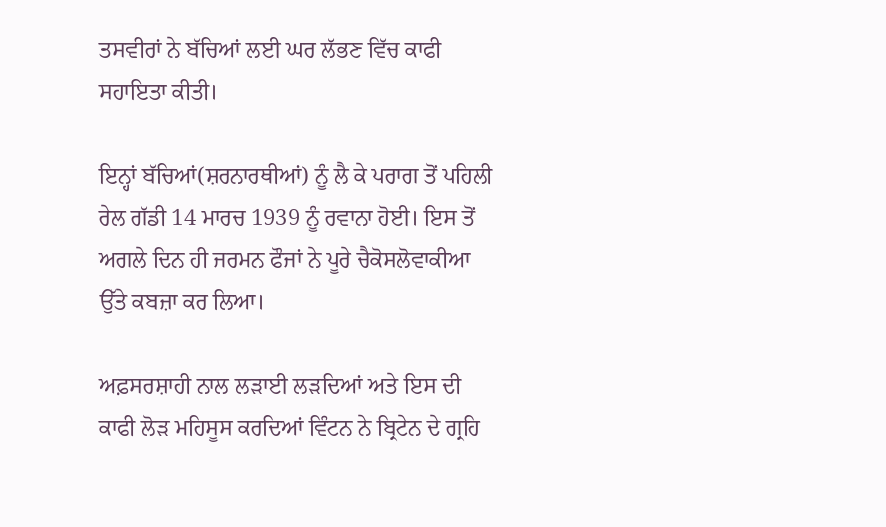ਤਸਵੀਰਾਂ ਨੇ ਬੱਚਿਆਂ ਲਈ ਘਰ ਲੱਭਣ ਵਿੱਚ ਕਾਫੀ ਸਹਾਇਤਾ ਕੀਤੀ।

ਇਨ੍ਹਾਂ ਬੱਚਿਆਂ(ਸ਼ਰਨਾਰਥੀਆਂ) ਨੂੰ ਲੈ ਕੇ ਪਰਾਗ ਤੋਂ ਪਹਿਲੀ ਰੇਲ ਗੱਡੀ 14 ਮਾਰਚ 1939 ਨੂੰ ਰਵਾਨਾ ਹੋਈ। ਇਸ ਤੋਂ ਅਗਲੇ ਦਿਨ ਹੀ ਜਰਮਨ ਫੌਜਾਂ ਨੇ ਪੂਰੇ ਚੈਕੋਸਲੋਵਾਕੀਆ ਉੱਤੇ ਕਬਜ਼ਾ ਕਰ ਲਿਆ।

ਅਫ਼ਸਰਸ਼ਾਹੀ ਨਾਲ ਲੜਾਈ ਲੜਦਿਆਂ ਅਤੇ ਇਸ ਦੀ ਕਾਫੀ ਲੋੜ ਮਹਿਸੂਸ ਕਰਦਿਆਂ ਵਿੰਟਨ ਨੇ ਬ੍ਰਿਟੇਨ ਦੇ ਗ੍ਰਹਿ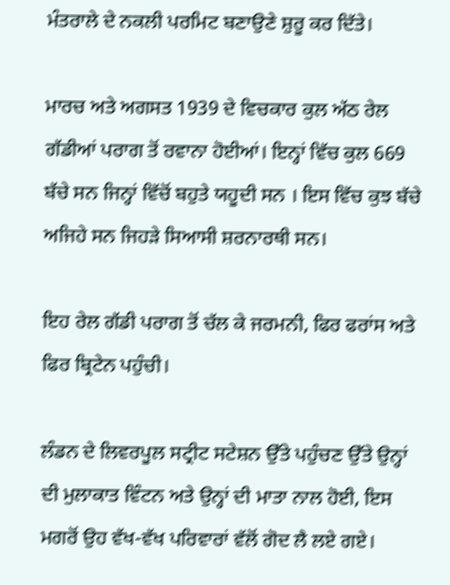ਮੰਤਰਾਲੇ ਦੇ ਨਕਲੀ ਪਰਮਿਟ ਬਣਾਉਣੇ ਸ਼ੁਰੂ ਕਰ ਦਿੱਤੇ।

ਮਾਰਚ ਅਤੇ ਅਗਸਤ 1939 ਦੇ ਵਿਚਕਾਰ ਕੁਲ ਅੱਠ ਰੇਲ ਗੱਡੀਆਂ ਪਰਾਗ ਤੋਂ ਰਵਾਨਾ ਹੋਈਆਂ। ਇਨ੍ਹਾਂ ਵਿੱਚ ਕੁਲ 669 ਬੱਚੇ ਸਨ ਜਿਨ੍ਹਾਂ ਵਿੱਚੋਂ ਬਹੁਤੇ ਯਹੂਦੀ ਸਨ । ਇਸ ਵਿੱਚ ਕੁਝ ਬੱਚੇ ਅਜਿਹੇ ਸਨ ਜਿਹੜੇ ਸਿਆਸੀ ਸ਼ਰਨਾਰਥੀ ਸਨ।

ਇਹ ਰੇਲ ਗੱਡੀ ਪਰਾਗ ਤੋਂ ਚੱਲ ਕੇ ਜਰਮਨੀ, ਫਿਰ ਫਰਾਂਸ ਅਤੇ ਫਿਰ ਬ੍ਰਿਟੇਨ ਪਹੁੰਚੀ।

ਲੰਡਨ ਦੇ ਲਿਵਰਪੂਲ ਸਟ੍ਰੀਟ ਸਟੇਸ਼ਨ ਉੱਤੇ ਪਹੁੰਚਣ ਉੱਤੇ ਉਨ੍ਹਾਂ ਦੀ ਮੁਲਾਕਾਤ ਵਿੰਟਨ ਅਤੇ ਉਨ੍ਹਾਂ ਦੀ ਮਾਤਾ ਨਾਲ ਹੋਈ, ਇਸ ਮਗਰੋਂ ਉਹ ਵੱਖ-ਵੱਖ ਪਰਿਵਾਰਾਂ ਵੱਲੋਂ ਗੋਦ ਲੈ ਲਏ ਗਏ।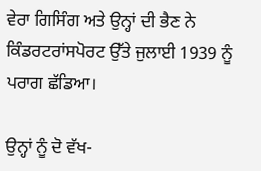ਵੇਰਾ ਗਿਸਿੰਗ ਅਤੇ ਉਨ੍ਹਾਂ ਦੀ ਭੈਣ ਨੇ ਕਿੰਡਰਟਰਾਂਸਪੋਰਟ ਉੱਤੇ ਜੁਲਾਈ 1939 ਨੂੰ ਪਰਾਗ ਛੱਡਿਆ।

ਉਨ੍ਹਾਂ ਨੂੰ ਦੋ ਵੱਖ-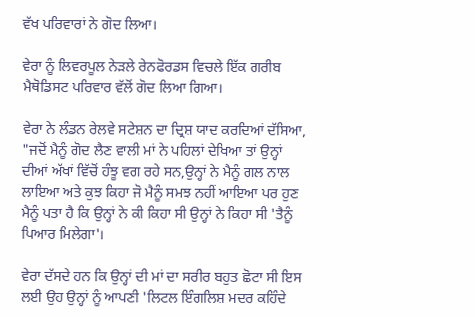ਵੱਖ ਪਰਿਵਾਰਾਂ ਨੇ ਗੋਦ ਲਿਆ।

ਵੇਰਾ ਨੂੰ ਲਿਵਰਪੂਲ ਨੇੜਲੇ ਰੇਨਫੋਰਡਸ ਵਿਚਲੇ ਇੱਕ ਗਰੀਬ ਮੈਥੋਡਿਸਟ ਪਰਿਵਾਰ ਵੱਲੋਂ ਗੋਦ ਲਿਆ ਗਿਆ।

ਵੇਰਾ ਨੇ ਲੰਡਨ ਰੇਲਵੇ ਸਟੇਸ਼ਨ ਦਾ ਦ੍ਰਿਸ਼ ਯਾਦ ਕਰਦਿਆਂ ਦੱਸਿਆ, "ਜਦੋਂ ਮੈਨੂੰ ਗੋਦ ਲੈਣ ਵਾਲੀ ਮਾਂ ਨੇ ਪਹਿਲਾਂ ਦੇਖਿਆ ਤਾਂ ਉਨ੍ਹਾਂ ਦੀਆਂ ਅੱਖਾਂ ਵਿੱਚੋਂ ਹੰਝੂ ਵਗ ਰਹੇ ਸਨ,ਉਨ੍ਹਾਂ ਨੇ ਮੈਨੂੰ ਗਲ ਨਾਲ ਲਾਇਆ ਅਤੇ ਕੁਝ ਕਿਹਾ ਜੋ ਮੈਨੂੰ ਸਮਝ ਨਹੀਂ ਆਇਆ ਪਰ ਹੁਣ ਮੈਨੂੰ ਪਤਾ ਹੈ ਕਿ ਉਨ੍ਹਾਂ ਨੇ ਕੀ ਕਿਹਾ ਸੀ ਉਨ੍ਹਾਂ ਨੇ ਕਿਹਾ ਸੀ 'ਤੈਨੂੰ ਪਿਆਰ ਮਿਲੇਗਾ'।

ਵੇਰਾ ਦੱਸਦੇ ਹਨ ਕਿ ਉਨ੍ਹਾਂ ਦੀ ਮਾਂ ਦਾ ਸਰੀਰ ਬਹੁਤ ਛੋਟਾ ਸੀ ਇਸ ਲਈ ਉਹ ਉਨ੍ਹਾਂ ਨੂੰ ਆਪਣੀ 'ਲਿਟਲ ਇੰਗਲਿਸ਼ ਮਦਰ ਕਹਿੰਦੇ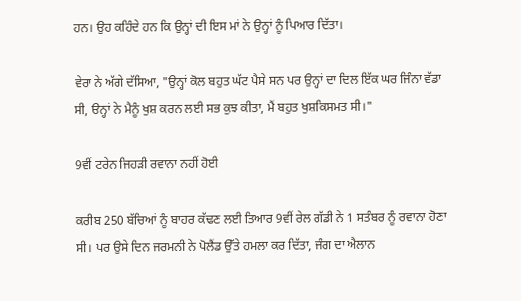ਹਨ। ਉਹ ਕਹਿੰਦੇ ਹਨ ਕਿ ਉਨ੍ਹਾਂ ਦੀ ਇਸ ਮਾਂ ਨੇ ਉਨ੍ਹਾਂ ਨੂੰ ਪਿਆਰ ਦਿੱਤਾ।

ਵੇਰਾ ਨੇ ਅੱਗੇ ਦੱਸਿਆ, "ਉਨ੍ਹਾਂ ਕੋਲ ਬਹੁਤ ਘੱਟ ਪੈਸੇ ਸਨ ਪਰ ਉਨ੍ਹਾਂ ਦਾ ਦਿਲ ਇੱਕ ਘਰ ਜਿੰਨਾ ਵੱਡਾ ਸੀ, ੳਨ੍ਹਾਂ ਨੇ ਮੈਨੂੰ ਖੁਸ਼ ਕਰਨ ਲਈ ਸਭ ਕੁਝ ਕੀਤਾ, ਮੈਂ ਬਹੁਤ ਖੁਸ਼ਕਿਸਮਤ ਸੀ।"

9ਵੀਂ ਟਰੇਨ ਜਿਹੜੀ ਰਵਾਨਾ ਨਹੀਂ ਹੋਈ

ਕਰੀਬ 250 ਬੱਚਿਆਂ ਨੂੰ ਬਾਹਰ ਕੱਢਣ ਲਈ ਤਿਆਰ 9ਵੀਂ ਰੇਲ ਗੱਡੀ ਨੇ 1 ਸਤੰਬਰ ਨੂੰ ਰਵਾਨਾ ਹੋਣਾ ਸੀ। ਪਰ ਉਸੇ ਦਿਨ ਜਰਮਨੀ ਨੇ ਪੋਲੈਂਡ ਉੱਤੇ ਹਮਲਾ ਕਰ ਦਿੱਤਾ, ਜੰਗ ਦਾ ਐਲਾਨ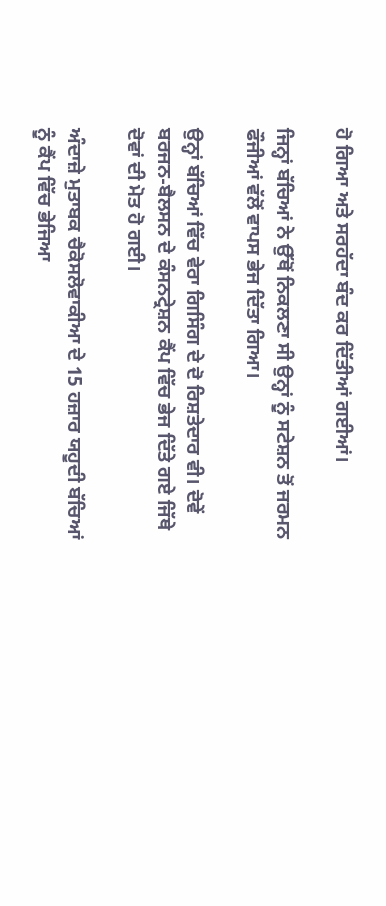ਹੋ ਗਿਆ ਅਤੇ ਸਰਹੱਦਾ ਬੰਦ ਕਰ ਦਿੱਤੀਆਂ ਗਈਆਂ।

ਜਿਨ੍ਹਾਂ ਬੱਚਿਆਂ ਨੇ ਉੱਥੋਂ ਨਿਕਲਣਾ ਸੀ ਉਨ੍ਹਾਂ ਨੂੰ ਸਟੇਸ਼ਨ ਤੋਂ ਜਰਮਨ ਫੌਜੀਆਂ ਵੱਲੋਂ ਵਾਪਸ ਭੇਜ ਦਿੱਤਾ ਗਿਆ।

ਉਨ੍ਹਾਂ ਬੱਚਿਆਂ ਵਿੱਚ ਵੇਰਾ ਗਿਸਿੰਗ ਦੇ ਦੋ ਰਿਸ਼ਤੇਦਾਰ ਵੀ। ਦੋਵੇਂ ਬਰਜਨ-ਬੈਲਸਨ ਦੇ ਕੰਸਨਟ੍ਰੇਸ਼ਨ ਕੈਂਪ ਵਿੱਚ ਭੇਜ ਦਿੱਤੇ ਗਏ ਜਿੱਥੇ ਦੋਵਾਂ ਦੀ ਮੋਤ ਹੋ ਗਈ।

ਅੰਦਾਜ਼ੇ ਮੁਤਾਬਕ ਚੈਕੋਸਲੋਵਾਕੀਆ ਦੇ 15 ਹਜ਼ਾਰ ਯਹੂਦੀ ਬੱਚਿਆਂ ਨੂੰ ਕੈਂਪ ਵਿੱਚ ਭੇਜਿਆ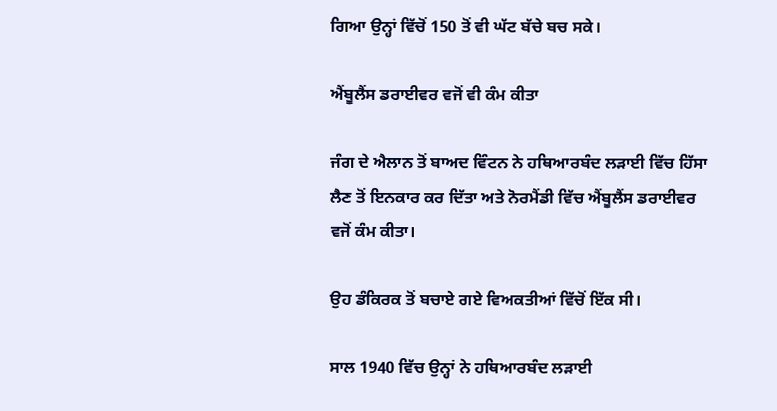ਗਿਆ ਉਨ੍ਹਾਂ ਵਿੱਚੋਂ 150 ਤੋਂ ਵੀ ਘੱਟ ਬੱਚੇ ਬਚ ਸਕੇ।

ਐਂਬੂਲੈਂਸ ਡਰਾਈਵਰ ਵਜੋਂ ਵੀ ਕੰਮ ਕੀਤਾ

ਜੰਗ ਦੇ ਐਲਾਨ ਤੋਂ ਬਾਅਦ ਵਿੰਟਨ ਨੇ ਹਥਿਆਰਬੰਦ ਲੜਾਈ ਵਿੱਚ ਹਿੱਸਾ ਲੈਣ ਤੋਂ ਇਨਕਾਰ ਕਰ ਦਿੱਤਾ ਅਤੇ ਨੋਰਮੈਂਡੀ ਵਿੱਚ ਐਂਬੂਲੈਂਸ ਡਰਾਈਵਰ ਵਜੋਂ ਕੰਮ ਕੀਤਾ।

ਉਹ ਡੰਕਿਰਕ ਤੋਂ ਬਚਾਏ ਗਏ ਵਿਅਕਤੀਆਂ ਵਿੱਚੋਂ ਇੱਕ ਸੀ।

ਸਾਲ 1940 ਵਿੱਚ ਉਨ੍ਹਾਂ ਨੇ ਹਥਿਆਰਬੰਦ ਲੜਾਈ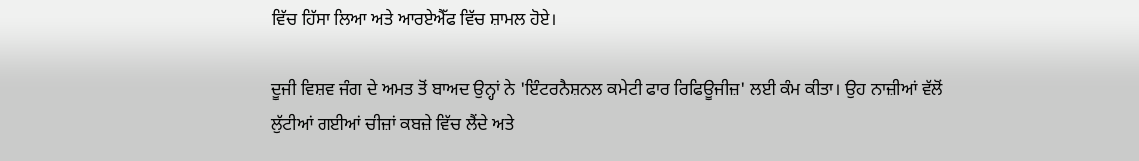ਵਿੱਚ ਹਿੱਸਾ ਲਿਆ ਅਤੇ ਆਰਏਐੱਫ ਵਿੱਚ ਸ਼ਾਮਲ ਹੋਏ।

ਦੂਜੀ ਵਿਸ਼ਵ ਜੰਗ ਦੇ ਅਮਤ ਤੋਂ ਬਾਅਦ ਉਨ੍ਹਾਂ ਨੇ 'ਇੰਟਰਨੈਸ਼ਨਲ ਕਮੇਟੀ ਫਾਰ ਰਿਫਿਊਜੀਜ਼' ਲਈ ਕੰਮ ਕੀਤਾ। ਉਹ ਨਾਜ਼ੀਆਂ ਵੱਲੋਂ ਲੁੱਟੀਆਂ ਗਈਆਂ ਚੀਜ਼ਾਂ ਕਬਜ਼ੇ ਵਿੱਚ ਲੈਂਦੇ ਅਤੇ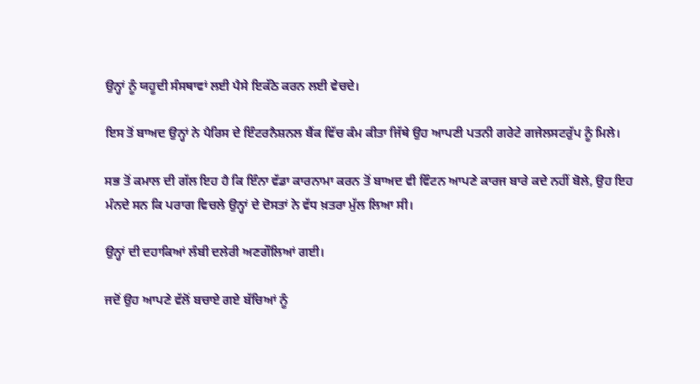ਉਨ੍ਹਾਂ ਨੂੰ ਯਹੂਦੀ ਸੰਸਥਾਵਾਂ ਲਈ ਪੈਸੇ ਇਕੱਠੇ ਕਰਨ ਲਈ ਵੇਚਦੇ।

ਇਸ ਤੋਂ ਬਾਅਦ ਉਨ੍ਹਾਂ ਨੇ ਪੈਰਿਸ ਦੇ ਇੰਟਰਨੈਸ਼ਨਲ ਬੈਂਕ ਵਿੱਚ ਕੰਮ ਕੀਤਾ ਜਿੱਥੇ ਉਹ ਆਪਣੀ ਪਤਨੀ ਗਰੇਟੇ ਗਜੇਲਸਟਰੁੱਪ ਨੂੰ ਮਿਲੇ।

ਸਭ ਤੋਂ ਕਮਾਲ ਦੀ ਗੱਲ ਇਹ ਹੈ ਕਿ ਇੰਨਾ ਵੱਡਾ ਕਾਰਨਾਮਾ ਕਰਨ ਤੋਂ ਬਾਅਦ ਵੀ ਵਿੰਟਨ ਆਪਣੇ ਕਾਰਜ ਬਾਰੇ ਕਦੇ ਨਹੀਂ ਬੋਲੇ, ਉਹ ਇਹ ਮੰਨਦੇ ਸਨ ਕਿ ਪਰਾਗ ਵਿਚਲੇ ਉਨ੍ਹਾਂ ਦੇ ਦੋਸਤਾਂ ਨੇ ਵੱਧ ਖ਼ਤਰਾ ਮੁੱਲ ਲਿਆ ਸੀ।

ਉਨ੍ਹਾਂ ਦੀ ਦਹਾਕਿਆਂ ਲੰਬੀ ਦਲੇਰੀ ਅਣਗੌਲਿਆਂ ਗਈ।

ਜਦੋਂ ਉਹ ਆਪਣੇ ਵੱਲੋਂ ਬਚਾਏ ਗਏ ਬੱਚਿਆਂ ਨੂੰ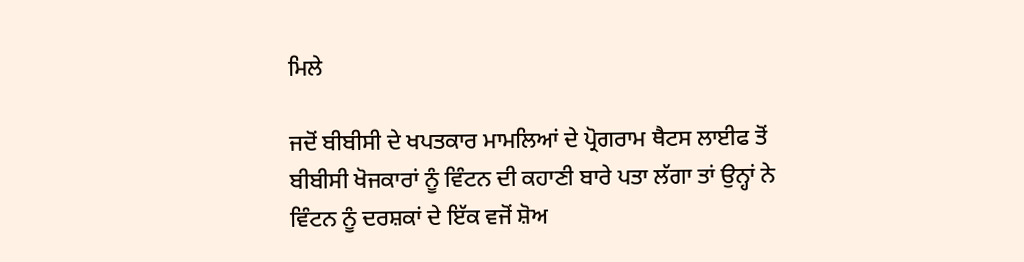ਮਿਲੇ

ਜਦੋਂ ਬੀਬੀਸੀ ਦੇ ਖਪਤਕਾਰ ਮਾਮਲਿਆਂ ਦੇ ਪ੍ਰੋਗਰਾਮ ਥੈਟਸ ਲਾਈਫ ਤੋਂ ਬੀਬੀਸੀ ਖੋਜਕਾਰਾਂ ਨੂੰ ਵਿੰਟਨ ਦੀ ਕਹਾਣੀ ਬਾਰੇ ਪਤਾ ਲੱਗਾ ਤਾਂ ਉਨ੍ਹਾਂ ਨੇ ਵਿੰਟਨ ਨੂੰ ਦਰਸ਼ਕਾਂ ਦੇ ਇੱਕ ਵਜੋਂ ਸ਼ੋਅ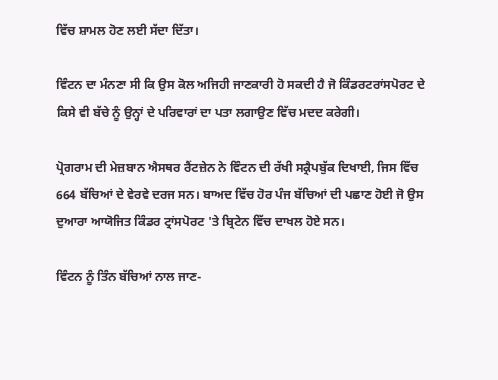ਵਿੱਚ ਸ਼ਾਮਲ ਹੋਣ ਲਈ ਸੱਦਾ ਦਿੱਤਾ।

ਵਿੰਟਨ ਦਾ ਮੰਨਣਾ ਸੀ ਕਿ ਉਸ ਕੋਲ ਅਜਿਹੀ ਜਾਣਕਾਰੀ ਹੋ ਸਕਦੀ ਹੈ ਜੋ ਕਿੰਡਰਟਰਾਂਸਪੋਰਟ ਦੇ ਕਿਸੇ ਵੀ ਬੱਚੇ ਨੂੰ ਉਨ੍ਹਾਂ ਦੇ ਪਰਿਵਾਰਾਂ ਦਾ ਪਤਾ ਲਗਾਉਣ ਵਿੱਚ ਮਦਦ ਕਰੇਗੀ।

ਪ੍ਰੋਗਰਾਮ ਦੀ ਮੇਜ਼ਬਾਨ ਐਸਥਰ ਰੈਂਟਜ਼ੇਨ ਨੇ ਵਿੰਟਨ ਦੀ ਰੱਖੀ ਸਕ੍ਰੈਪਬੁੱਕ ਦਿਖਾਈ, ਜਿਸ ਵਿੱਚ 664 ਬੱਚਿਆਂ ਦੇ ਵੇਰਵੇ ਦਰਜ ਸਨ। ਬਾਅਦ ਵਿੱਚ ਹੋਰ ਪੰਜ ਬੱਚਿਆਂ ਦੀ ਪਛਾਣ ਹੋਈ ਜੋ ਉਸ ਦੁਆਰਾ ਆਯੋਜਿਤ ਕਿੰਡਰ ਟ੍ਰਾਂਸਪੋਰਟ 'ਤੇ ਬ੍ਰਿਟੇਨ ਵਿੱਚ ਦਾਖਲ ਹੋਏ ਸਨ।

ਵਿੰਟਨ ਨੂੰ ਤਿੰਨ ਬੱਚਿਆਂ ਨਾਲ ਜਾਣ-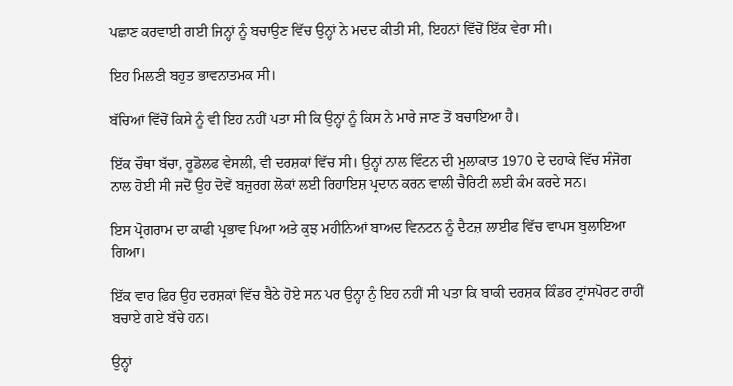ਪਛਾਣ ਕਰਵਾਈ ਗਈ ਜਿਨ੍ਹਾਂ ਨੂੰ ਬਚਾਉਣ ਵਿੱਚ ਉਨ੍ਹਾਂ ਨੇ ਮਦਦ ਕੀਤੀ ਸੀ, ਇਹਨਾਂ ਵਿੱਚੋਂ ਇੱਕ ਵੇਰਾ ਸੀ।

ਇਹ ਮਿਲਣੀ ਬਹੁਤ ਭਾਵਨਾਤਮਕ ਸੀ।

ਬੱਚਿਆਂ ਵਿੱਚੋਂ ਕਿਸੇ ਨੂੰ ਵੀ ਇਹ ਨਹੀਂ ਪਤਾ ਸੀ ਕਿ ਉਨ੍ਹਾਂ ਨੂੰ ਕਿਸ ਨੇ ਮਾਰੇ ਜਾਣ ਤੋਂ ਬਚਾਇਆ ਹੈ।

ਇੱਕ ਚੌਥਾ ਬੱਚਾ, ਰੂਡੋਲਫ ਵੇਸਲੀ, ਵੀ ਦਰਸ਼ਕਾਂ ਵਿੱਚ ਸੀ। ਉਨ੍ਹਾਂ ਨਾਲ ਵਿੰਟਨ ਦੀ ਮੁਲਾਕਾਤ 1970 ਦੇ ਦਹਾਕੇ ਵਿੱਚ ਸੰਜੋਗ ਨਾਲ ਹੋਈ ਸੀ ਜਦੋਂ ਉਹ ਦੋਵੇਂ ਬਜ਼ੁਰਗ ਲੋਕਾਂ ਲਈ ਰਿਹਾਇਸ਼ ਪ੍ਰਦਾਨ ਕਰਨ ਵਾਲੀ ਚੈਰਿਟੀ ਲਈ ਕੰਮ ਕਰਦੇ ਸਨ।

ਇਸ ਪ੍ਰੋਗਰਾਮ ਦਾ ਕਾਫੀ ਪ੍ਰਭਾਵ ਪਿਆ ਅਤੇ ਕੁਝ ਮਹੀਨਿਆਂ ਬਾਅਦ ਵਿਨਟਨ ਨੂੰ ਦੈਟਜ਼ ਲਾਈਫ ਵਿੱਚ ਵਾਪਸ ਬੁਲਾਇਆ ਗਿਆ।

ਇੱਕ ਵਾਰ ਫਿਰ ਉਹ ਦਰਸ਼ਕਾਂ ਵਿੱਚ ਬੈਠੇ ਹੋਏ ਸਨ ਪਰ ਉਨ੍ਹਾ ਨੁੰ ਇਹ ਨਹੀਂ ਸੀ ਪਤਾ ਕਿ ਬਾਕੀ ਦਰਸ਼ਕ ਕਿੰਡਰ ਟ੍ਰਾਂਸਪੋਰਟ ਰਾਹੀਂ ਬਚਾਏ ਗਏ ਬੱਚੇ ਹਨ।

ਉਨ੍ਹਾਂ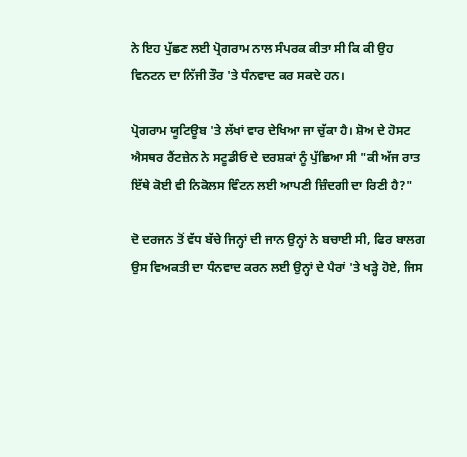ਨੇ ਇਹ ਪੁੱਛਣ ਲਈ ਪ੍ਰੋਗਰਾਮ ਨਾਲ ਸੰਪਰਕ ਕੀਤਾ ਸੀ ਕਿ ਕੀ ਉਹ ਵਿਨਟਨ ਦਾ ਨਿੱਜੀ ਤੌਰ 'ਤੇ ਧੰਨਵਾਦ ਕਰ ਸਕਦੇ ਹਨ।

ਪ੍ਰੋਗਰਾਮ ਯੂਟਿਊਬ 'ਤੇ ਲੱਖਾਂ ਵਾਰ ਦੇਖਿਆ ਜਾ ਚੁੱਕਾ ਹੈ। ਸ਼ੋਅ ਦੇ ਹੋਸਟ ਐਸਥਰ ਰੈਂਟਜ਼ੇਨ ਨੇ ਸਟੂਡੀਓ ਦੇ ਦਰਸ਼ਕਾਂ ਨੂੰ ਪੁੱਛਿਆ ਸੀ "ਕੀ ਅੱਜ ਰਾਤ ਇੱਥੇ ਕੋਈ ਵੀ ਨਿਕੋਲਸ ਵਿੰਟਨ ਲਈ ਆਪਣੀ ਜ਼ਿੰਦਗੀ ਦਾ ਰਿਣੀ ਹੈ?"

ਦੋ ਦਰਜਨ ਤੋਂ ਵੱਧ ਬੱਚੇ ਜਿਨ੍ਹਾਂ ਦੀ ਜਾਨ ਉਨ੍ਹਾਂ ਨੇ ਬਚਾਈ ਸੀ, ਫਿਰ ਬਾਲਗ ਉਸ ਵਿਅਕਤੀ ਦਾ ਧੰਨਵਾਦ ਕਰਨ ਲਈ ਉਨ੍ਹਾਂ ਦੇ ਪੈਰਾਂ 'ਤੇ ਖੜ੍ਹੇ ਹੋਏ, ਜਿਸ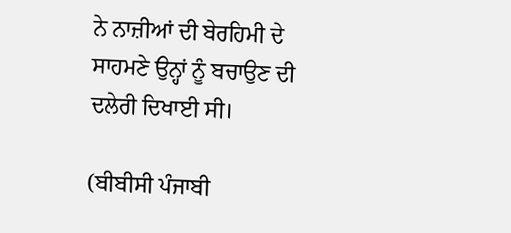ਨੇ ਨਾਜ਼ੀਆਂ ਦੀ ਬੇਰਹਿਮੀ ਦੇ ਸਾਹਮਣੇ ਉਨ੍ਹਾਂ ਨੂੰ ਬਚਾਉਣ ਦੀ ਦਲੇਰੀ ਦਿਖਾਈ ਸੀ।

(ਬੀਬੀਸੀ ਪੰਜਾਬੀ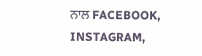ਨਾਲ FACEBOOK, INSTAGRAM,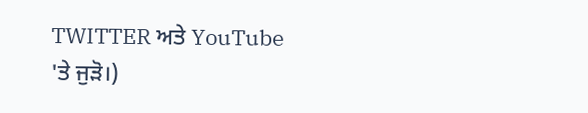TWITTER ਅਤੇ YouTube 'ਤੇ ਜੁੜੋ।)